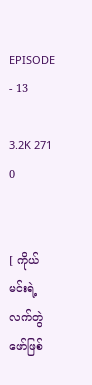EPISODE - 13

3.2K 271 0


[ ကိုယ် မင်းရဲ့လက်တွဲဖော်ဖြစ်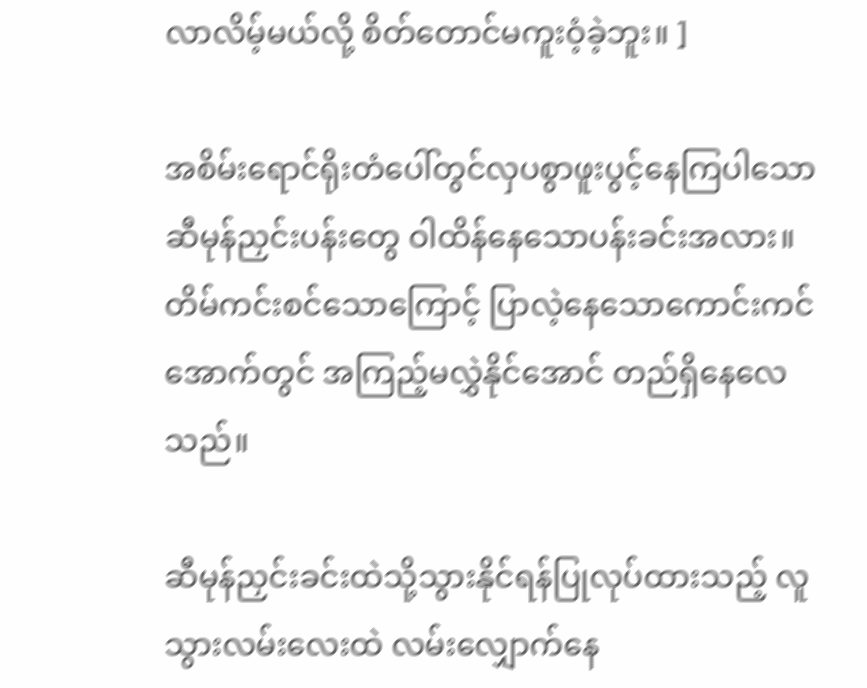လာလိမ့်မယ်လို့ စိတ်တောင်မကူးဝံ့ခဲ့ဘူး။ ]

အစိမ်းရောင်ရိုးတံပေါ်တွင်လှပစွာဖူးပွင့်နေကြပါသော ဆီမုန်ညှင်းပန်းတွေ ဝါထိန်နေသောပန်းခင်းအလား။ တိမ်ကင်းစင်သောကြောင့် ပြာလဲ့နေသောကောင်းကင်အောက်တွင် အကြည့်မလွှဲနိုင်အောင် တည်ရှိနေလေသည်။

ဆီမုန်ညှင်းခင်းထဲသို့သွားနိုင်ရန်ပြုလုပ်ထားသည့် လူသွားလမ်းလေးထဲ လမ်းလျှောက်နေ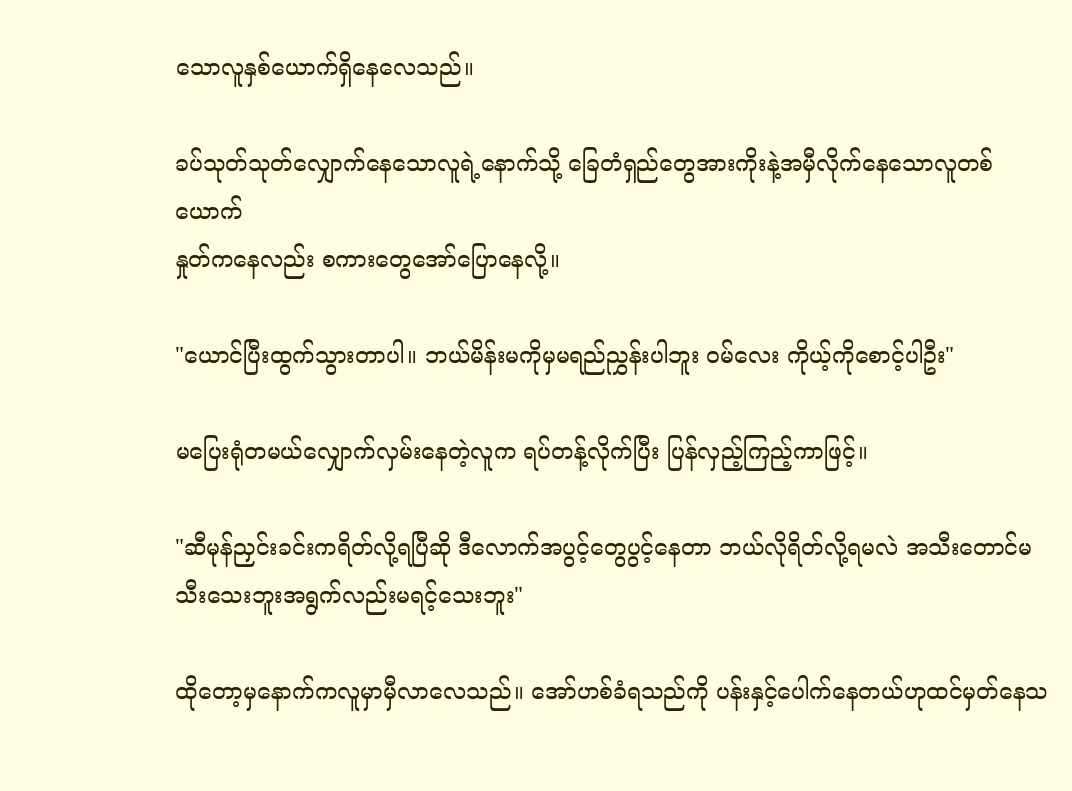သောလူနှစ်ယောက်ရှိနေလေသည်။

ခပ်သုတ်သုတ်လျှောက်နေသောလူရဲ့နောက်သို့ ခြေတံရှည်တွေအားကိုးနဲ့အမှီလိုက်နေသောလူတစ်ယောက်
နှုတ်ကနေလည်း စကားတွေအော်ပြောနေလို့။

"ယောင်ပြီးထွက်သွားတာပါ။ ဘယ်မိန်းမကိုမှမရည်ညွှန်းပါဘူး ဝမ်လေး ကိုယ့်ကိုစောင့်ပါဦး"

မပြေးရုံတမယ်လျှောက်လှမ်းနေတဲ့လူက ရပ်တန့်လိုက်ပြီး ပြန်လှည့်ကြည့်ကာဖြင့်။

"ဆီမုန်ညှင်းခင်းကရိတ်လို့ရပြီဆို ဒီလောက်အပွင့်တွေပွင့်နေတာ ဘယ်လိုရိတ်လို့ရမလဲ အသီးတောင်မသီးသေးဘူးအရွက်လည်းမရင့်သေးဘူး"

ထိုတော့မှနောက်ကလူမှာမှီလာလေသည်။ အော်ဟစ်ခံရသည်ကို ပန်းနှင့်ပေါက်နေတယ်ဟုထင်မှတ်နေသ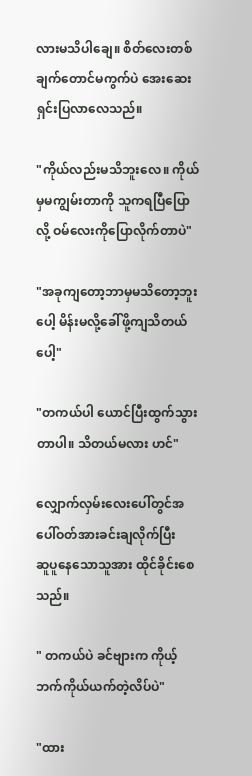လားမသိပါချေ။ စိတ်လေးတစ်ချက်တောင်မကွက်ပဲ အေးဆေးရှင်းပြလာလေသည်။

"ကိုယ်လည်းမသိဘူးလေ။ ကိုယ်မှမကျွမ်းတာကို သူကရပြီပြောလို့ ဝမ်လေးကိုပြောလိုက်တာပဲ"

"အခုကျတော့ဘာမှမသိတော့ဘူးပေါ့ မိန်းမလို့ခေါ်ဖို့ကျသိတယ်ပေါ့"

"တကယ်ပါ ယောင်ပြီးထွက်သွားတာပါ။ သိတယ်မလား ဟင်"

လျှောက်လှမ်းလေးပေါ်တွင်အပေါ်ဝတ်အားခင်းချလိုက်ပြီး
ဆူပူနေသောသူအား ထိုင်ခိုင်းစေသည်။

" တကယ်ပဲ ခင်ဗျားက ကိုယ့်ဘက်ကိုယ်ယက်တဲ့လိပ်ပဲ"

"ထား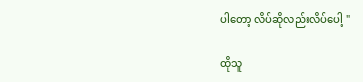ပါတော့ လိပ်ဆိုလည်းလိပ်ပေါ့ "

ထိုသူ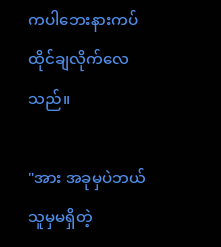ကပါဘေးနားကပ်ထိုင်ချလိုက်လေသည်။

"အား အခုမှပဲဘယ်သူမှမရှိတဲ့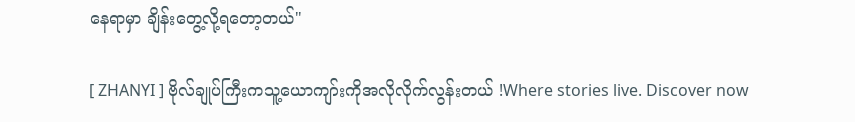နေရာမှာ ချိန်းတွေ့လို့ရတော့တယ်"

[ ZHANYI ] ဗိုလ်ချုပ်ကြီးကသူ့ယောကျာ်းကိုအလိုလိုက်လွန်းတယ် !Where stories live. Discover now